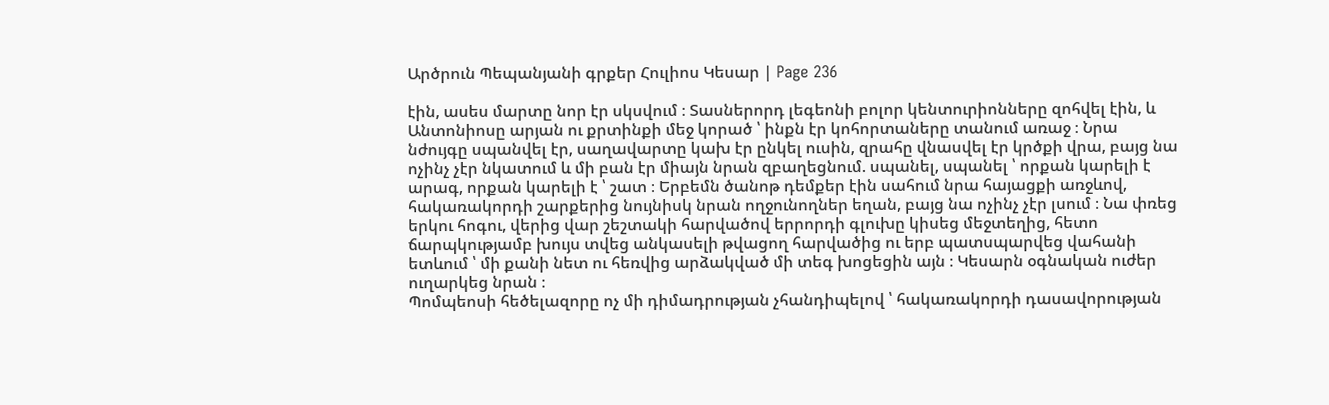Արծրուն Պեպանյանի գրքեր Հուլիոս Կեսար | Page 236

էին, ասես մարտը նոր էր սկսվում ։ Տասներորդ լեգեոնի բոլոր կենտուրիոնները զոհվել էին, և Անտոնիոսը արյան ու քրտինքի մեջ կորած ՝ ինքն էր կոհորտաները տանում առաջ ։ Նրա նժույգը սպանվել էր, սաղավարտը կախ էր ընկել ուսին, զրահը վնասվել էր կրծքի վրա, բայց նա ոչինչ չէր նկատում և մի բան էր միայն նրան զբաղեցնում. սպանել, սպանել ՝ որքան կարելի է արագ, որքան կարելի է ՝ շատ ։ Երբեմն ծանոթ դեմքեր էին սահում նրա հայացքի առջևով, հակառակորդի շարքերից նույնիսկ նրան ողջունողներ եղան, բայց նա ոչինչ չէր լսում ։ Նա փռեց երկու հոգու, վերից վար շեշտակի հարվածով երրորդի գլուխը կիսեց մեջտեղից, հետո ճարպկությամբ խույս տվեց անկասելի թվացող հարվածից ու երբ պատսպարվեց վահանի ետևում ՝ մի քանի նետ ու հեռվից արձակված մի տեգ խոցեցին այն ։ Կեսարն օգնական ուժեր ուղարկեց նրան ։
Պոմպեոսի հեծելազորը ոչ մի դիմադրության չհանդիպելով ՝ հակառակորդի դասավորության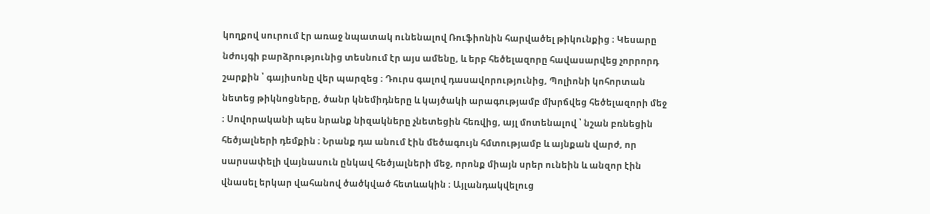կողքով սուրում էր առաջ նպատակ ունենալով Ռուֆիոնին հարվածել թիկունքից ։ Կեսարը նժույգի բարձրությունից տեսնում էր այս ամենը, և երբ հեծելազորը հավասարվեց չորրորդ շարքին ՝ գայիսոնը վեր պարզեց ։ Դուրս գալով դասավորությունից, Պոլիոնի կոհորտան նետեց թիկնոցները, ծանր կնեմիդները և կայծակի արագությամբ մխրճվեց հեծելազորի մեջ ։ Սովորականի պես նրանք նիզակները չնետեցին հեռվից, այլ մոտենալով ՝ նշան բռնեցին հեծյալների դեմքին ։ Նրանք դա անում էին մեծագույն հմտությամբ և այնքան վարժ, որ սարսափելի վայնասուն ընկավ հեծյալների մեջ, որոնք միայն սրեր ունեին և անզոր էին վնասել երկար վահանով ծածկված հետևակին ։ Այլանդակվելուց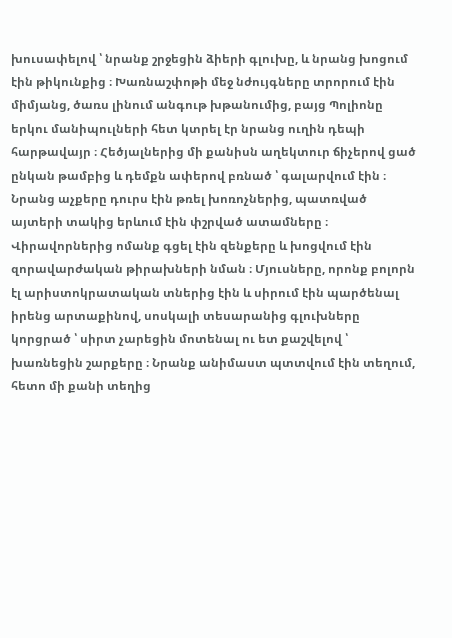խուսափելով ՝ նրանք շրջեցին ձիերի գլուխը, և նրանց խոցում էին թիկունքից ։ Խառնաշփոթի մեջ նժույգները տրորում էին միմյանց, ծառս լինում անգութ խթանումից, բայց Պոլիոնը երկու մանիպուլների հետ կտրել էր նրանց ուղին դեպի հարթավայր ։ Հեծյալներից մի քանիսն աղեկտուր ճիչերով ցած ընկան թամբից և դեմքն ափերով բռնած ՝ գալարվում էին ։ Նրանց աչքերը դուրս էին թռել խոռոչներից, պատռված այտերի տակից երևում էին փշրված ատամները ։ Վիրավորներից ոմանք գցել էին զենքերը և խոցվում էին զորավարժական թիրախների նման ։ Մյուսները, որոնք բոլորն էլ արիստոկրատական տներից էին և սիրում էին պարծենալ իրենց արտաքինով, սոսկալի տեսարանից գլուխները կորցրած ՝ սիրտ չարեցին մոտենալ ու ետ քաշվելով ՝ խառնեցին շարքերը ։ Նրանք անիմաստ պտտվում էին տեղում, հետո մի քանի տեղից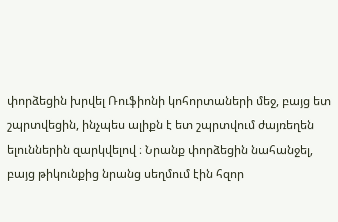փորձեցին խրվել Ռուֆիոնի կոհորտաների մեջ, բայց ետ շպրտվեցին, ինչպես ալիքն է ետ շպրտվում ժայռեղեն ելուններին զարկվելով ։ Նրանք փորձեցին նահանջել, բայց թիկունքից նրանց սեղմում էին հզոր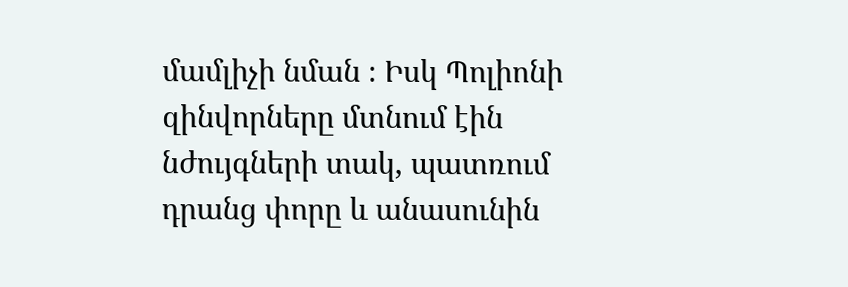մամլիչի նման ։ Իսկ Պոլիոնի զինվորները մտնում էին նժույգների տակ, պատռում դրանց փորը և անասունին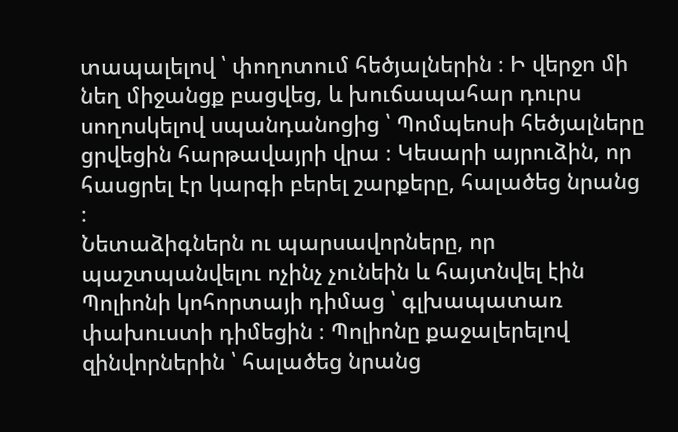տապալելով ՝ փողոտում հեծյալներին ։ Ի վերջո մի նեղ միջանցք բացվեց, և խուճապահար դուրս սողոսկելով սպանդանոցից ՝ Պոմպեոսի հեծյալները ցրվեցին հարթավայրի վրա ։ Կեսարի այրուձին, որ հասցրել էր կարգի բերել շարքերը, հալածեց նրանց ։
Նետաձիգներն ու պարսավորները, որ պաշտպանվելու ոչինչ չունեին և հայտնվել էին Պոլիոնի կոհորտայի դիմաց ՝ գլխապատառ փախուստի դիմեցին ։ Պոլիոնը քաջալերելով զինվորներին ՝ հալածեց նրանց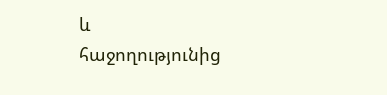և հաջողությունից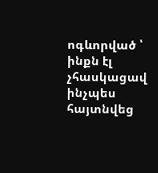ոգևորված ՝ ինքն էլ չհասկացավ ինչպես հայտնվեց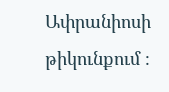Ափրանիոսի թիկունքում ։